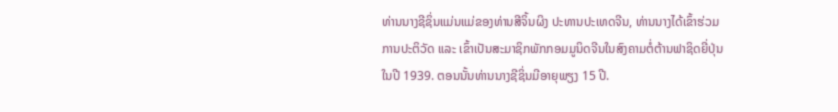ທ່ານນາງຊີຊິ່ນແມ່ນແມ່ຂອງທ່ານສີຈິ້ນຜິງ ປະທານປະເທດຈີນ, ທ່ານນາງໄດ້ເຂົ້າຮ່ວມການປະຕິວັດ ແລະ ເຂົ້າເປັນສະມາຊິກພັກກອມມູນິດຈີນໃນສົງຄາມຕໍ່ຕ້ານຟາຊິດຍີ່ປຸ່ນໃນປີ 1939. ຕອນນັ້ນທ່ານນາງຊີຊິ່ນມີອາຍຸພຽງ 15 ປີ.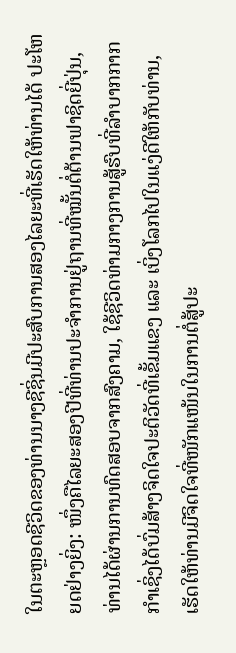ໃນຕະຫຼອດຊີວິດຂອງທ່ານນາງຊີຊິ່ນມີປະສົບການສອງໄລຍະທີ່ເຮັດໃຫ້ທ່ານໄດ້ ປະໂຫຍດຢ່າງຍິ່ງ: ໜຶ່ງຄືໄລຍະສອງປີທີ່ທ່ານປະຈຳການຢູ່ຖານທີ່ໝັ້ນຕໍ່ຕ້ານຟາຊິດຍີ່ປຸ່ນ, ທ່ານໄດ້ຜ່ານການທົດສອບຈາກສົງຄາມ, ໃຊ້ຊີວິດທ່າມກາງການສູ້ຮົບທີ່ລຳບາກກາກກຳເຊິ່ງໄດ້ບົ່ມສ້າງຈິດໃຈປະຕິວັດທີ່ເຂັ້ມແຂງ ແລະ ເບິ່ງໂລກໄປໃນແງ່ດີໃຫ້ກັບທ່ານ, ເຮັດໃຫ້ທ່ານມີຈິດໃຈທີ່ໜັກແໜ້ນໃນການຕໍ່ສູ້ປະ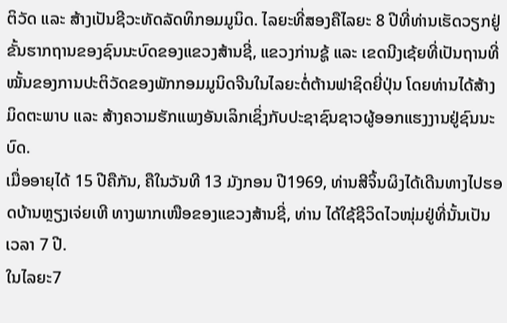ຕິວັດ ແລະ ສ້າງເປັນຊີວະທັດລັດທິກອມມູນິດ. ໄລຍະທີ່ສອງຄືໄລຍະ 8 ປີທີ່ທ່ານເຮັດວຽກຢູ່ຂັ້ນຮາກຖານຂອງຊົນນະບົດຂອງແຂວງສ້ານຊີ່, ແຂວງກ່ານຊູ້ ແລະ ເຂດນີງເຊ້ຍທີ່ເປັນຖານທີ່ໝັ້ນຂອງການປະຕິວັດຂອງພັກກອມມູນິດຈີນໃນໄລຍະຕໍ່ຕ້ານຟາຊິດຍີ່ປຸ່ນ ໂດຍທ່ານໄດ້ສ້າງມິດຕະພາບ ແລະ ສ້າງຄວາມຮັກແພງອັນເລິກເຊິ່ງກັບປະຊາຊົນຊາວຜູ້ອອກແຮງງານຢູ່ຊົນນະບົດ.
ເມື່ອອາຍຸໄດ້ 15 ປີຄືກັນ, ຄືໃນວັນທີ 13 ມັງກອນ ປີ1969, ທ່ານສີຈິ້ນຜິງໄດ້ເດີນທາງໄປຮອດບ້ານຫຼຽງເຈ່ຍເຫີ ທາງພາກເໜືອຂອງແຂວງສ້ານຊີ່, ທ່ານ ໄດ້ໃຊ້ຊີວິດໄວໜຸ່ມຢູ່ທີ່ນັ້ນເປັນເວລາ 7 ປີ.
ໃນໄລຍະ7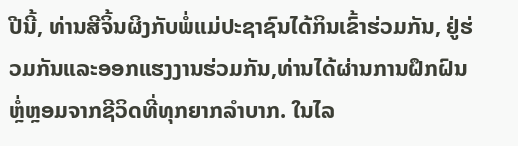ປີນີ້, ທ່ານສີຈິ້ນຜິງກັບພໍ່ແມ່ປະຊາຊົນໄດ້ກິນເຂົ້າຮ່ວມກັນ, ຢູ່ຮ່ວມກັນແລະອອກແຮງງານຮ່ວມກັນ,ທ່ານໄດ້ຜ່ານການຝຶກຝົນຫຼໍ່ຫຼອມຈາກຊີວິດທີ່ທຸກຍາກລຳບາກ. ໃນໄລ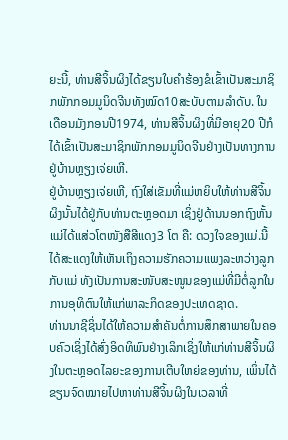ຍະນີ້, ທ່ານສີຈິ້ນຜິງໄດ້ຂຽນໃບຄຳຮ້ອງຂໍເຂົ້າເປັນສະມາຊິກພັກກອມມູນິດຈີນທັງໝົດ10ສະບັບຕາມລຳດັບ. ໃນເດືອນມັງກອນປີ1974, ທ່ານສີຈິ້ນຜິງທີ່ມີອາຍຸ20 ປີກໍໄດ້ເຂົ້າເປັນສະມາຊິກພັກກອມມູນິດຈີນຢ່າງເປັນທາງການຢູ່ບ້ານຫຼຽງເຈ່ຍເຫີ.
ຢູ່ບ້ານຫຼຽງເຈ່ຍເຫີ, ຖົງໃສ່ເຂັມທີ່ແມ່ຫຍິບໃຫ້ທ່ານສີຈິ້ນຜິງນັ້ນໄດ້ຢູ່ກັບທ່ານຕະຫຼອດມາ ເຊິ່ງຢູ່ດ້ານນອກຖົງຫັ້ນແມ່ໄດ້ແສ່ວໂຕໜັງສືສີແດງ3 ໂຕ ຄື: ດວງໃຈຂອງແມ່.ນີ້ໄດ້ສະແດງໃຫ້ເຫັນເຖິງຄວາມຮັກຄວາມແພງລະຫວ່າງລູກກັບແມ່ ທັງເປັນການສະໜັບສະໜູນຂອງແມ່ທີ່ມີຕໍ່ລູກໃນການອຸທິຕົນໃຫ້ແກ່ພາລະກິດຂອງປະເທດຊາດ.
ທ່ານນາຊີຊິ່ນໄດ້ໃຫ້ຄວາມສຳຄັນຕໍ່ການສຶກສາພາຍໃນຄອບຄົວເຊິ່ງໄດ້ສົ່ງອິດທິພົນຢ່າງເລິກເຊິ່ງໃຫ້ແກ່ທ່ານສີຈິ້ນຜິງໃນຕະຫຼອດໄລຍະຂອງການເຕີບໃຫຍ່ຂອງທ່ານ, ເພິ່ນໄດ້ຂຽນຈົດໝາຍໄປຫາທ່ານສີຈິ້ນຜິງໃນເວລາທີ່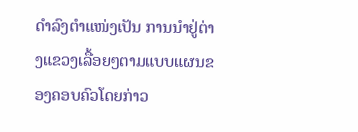ດຳລົງຕຳແໜ່ງເປັນ ການນຳຢູ່ຕ່າງແຂວງເລື້ອຍໆຕາມແບບແຜນຂອງຄອບຄົວໂດຍກ່າວ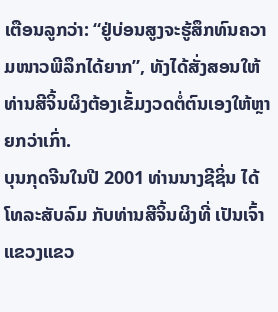ເຕືອນລູກວ່າ: “ຢູ່ບ່ອນສູງຈະຮູ້ສຶກທົນຄວາມໜາວພີລຶກໄດ້ຍາກ”, ທັງໄດ້ສັ່ງສອນໃຫ້ທ່ານສີຈິ້ນຜິງຕ້ອງເຂັ້ມງວດຕໍ່ຕົນເອງໃຫ້ຫຼາຍກວ່າເກົ່າ.
ບຸນກຸດຈີນໃນປີ 2001 ທ່ານນາງຊີຊິ່ນ ໄດ້ໂທລະສັບລົມ ກັບທ່ານສີຈິ້ນຜິງທີ່ ເປັນເຈົ້າແຂວງແຂວ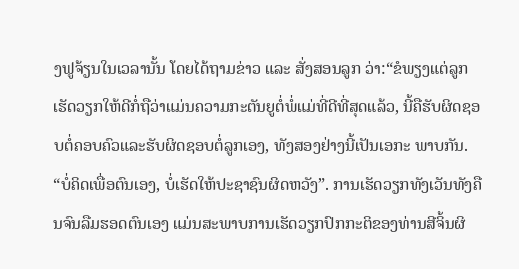ງຟູຈ້ຽນໃນເວລານັ້ນ ໂດຍໄດ້ຖາມຂ່າວ ແລະ ສັ່ງສອນລູກ ວ່າ:“ຂໍພຽງແຕ່ລູກເຮັດວຽກໃຫ້ດີກໍ່ຖືວ່າແມ່ນຄວາມກະຕັນຍູຕໍ່ພໍ່ແມ່ທີ່ດີທີ່ສຸດແລ້ວ, ນີ້ຄືຮັບຜິດຊອບຕໍ່ຄອບຄົວແລະຮັບຜິດຊອບຕໍ່ລູກເອງ, ທັງສອງຢ່າງນີ້ເປັນເອກະ ພາບກັນ.
“ບໍ່ຄິດເພື່ອຕົນເອງ, ບໍ່ເຮັດໃຫ້ປະຊາຊົນຜິດຫວັງ”. ການເຮັດວຽກທັງເວັນທັງຄືນຈົນລືມຮອດຕົນເອງ ແມ່ນສະພາບການເຮັດວຽກປົກກະຕິຂອງທ່ານສີຈິ້ນຜິ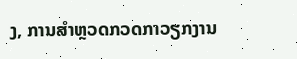ງ, ການສຳຫຼວດກວດກາວຽກງານ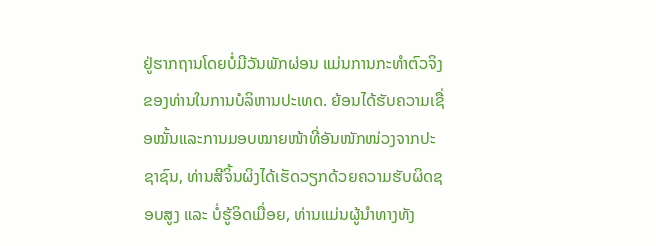ຢູ່ຮາກຖານໂດຍບໍ່ມີວັນພັກຜ່ອນ ແມ່ນການກະທຳຕົວຈິງຂອງທ່ານໃນການບໍລິຫານປະເທດ. ຍ້ອນໄດ້ຮັບຄວາມເຊື່ອໝັ້ນແລະການມອບໝາຍໜ້າທີ່ອັນໜັກໜ່ວງຈາກປະຊາຊົນ, ທ່ານສີຈິ້ນຜິງໄດ້ເຮັດວຽກດ້ວຍຄວາມຮັບຜິດຊອບສູງ ແລະ ບໍ່ຮູ້ອິດເມື່ອຍ, ທ່ານແມ່ນຜູ້ນຳທາງທັງ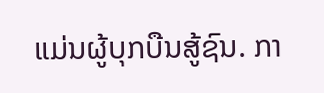ແມ່ນຜູ້ບຸກບືນສູ້ຊົນ. ກາ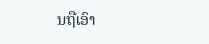ນຖືເອົາ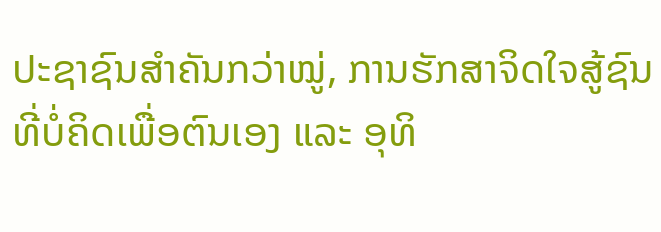ປະຊາຊົນສຳຄັນກວ່າໝູ່, ການຮັກສາຈິດໃຈສູ້ຊົນທີ່ບໍ່ຄິດເພື່ອຕົນເອງ ແລະ ອຸທິ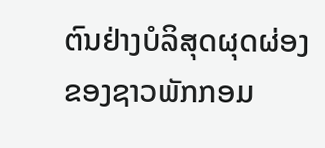ຕົນຢ່າງບໍລິສຸດຜຸດຜ່ອງຂອງຊາວພັກກອມ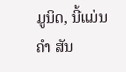ມູນິດ, ນີ້ແມ່ນຄຳ ສັນ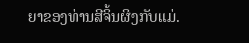ຍາຂອງທ່ານສີຈິ້ນຜິງກັບແມ່.